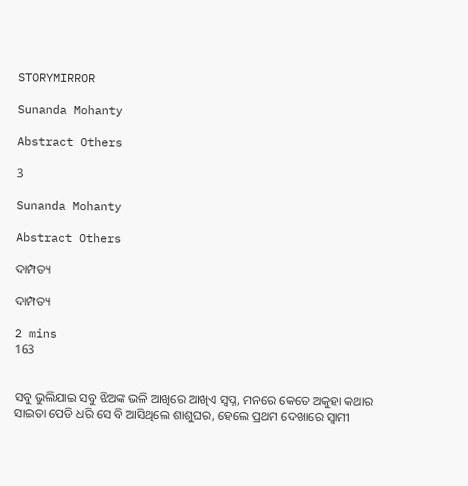STORYMIRROR

Sunanda Mohanty

Abstract Others

3

Sunanda Mohanty

Abstract Others

ଦାମ୍ପତ୍ୟ

ଦାମ୍ପତ୍ୟ

2 mins
163


ସବୁ ଭୁଲିଯାଇ ସବୁ ଝିଅଙ୍କ ଭଳି ଆଖିରେ ଆଖିଏ ସ୍ବପ୍ନ, ମନରେ କେତେ ଅକୁହା କଥାର ସାଇତା ପେଡି ଧରି ସେ ବି ଆସିଥିଲେ ଶାଶୁଘର, ହେଲେ ପ୍ରଥମ ଦେଖାରେ ସ୍ୱାମୀ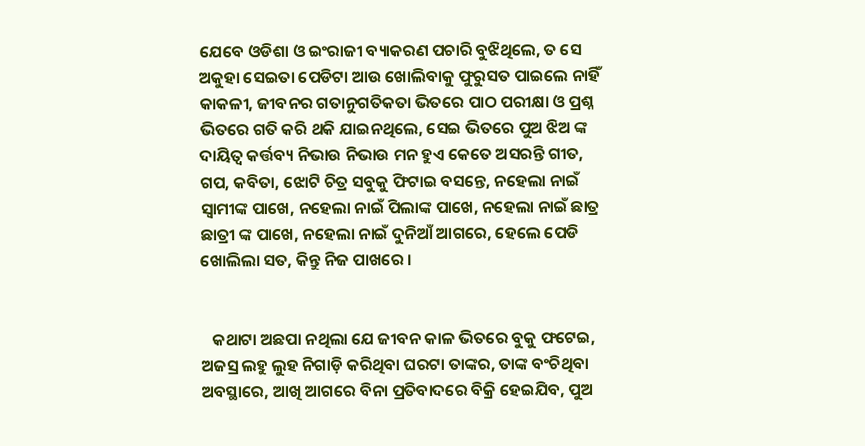ଯେବେ ଓଡିଶା ଓ ଇଂରାଜୀ ବ୍ୟାକରଣ ପଚାରି ବୁଝିଥିଲେ, ତ ସେ ଅକୁହା ସେଇତା ପେଡିଟା ଆଉ ଖୋଲିବାକୁ ଫୁରୁସତ ପାଇଲେ ନାହିଁ କାକଳୀ, ଜୀବନର ଗତାନୁଗତିକତା ଭିତରେ ପାଠ ପରୀକ୍ଷା ଓ ପ୍ରଶ୍ନ ଭିତରେ ଗତି କରି ଥକି ଯାଇନଥିଲେ, ସେଇ ଭିତରେ ପୁଅ ଝିଅ ଙ୍କ ଦାୟିତ୍ୱ କର୍ତ୍ତବ୍ୟ ନିଭାଉ ନିଭାଉ ମନ ହୁଏ କେତେ ଅସରନ୍ତି ଗୀତ, ଗପ, କବିତା, ଝୋଟି ଚିତ୍ର ସବୁକୁ ଫିଟାଇ ବସନ୍ତେ, ନହେଲା ନାଇଁ ସ୍ବାମୀଙ୍କ ପାଖେ, ନହେଲା ନାଇଁ ପିଲାଙ୍କ ପାଖେ, ନହେଲା ନାଇଁ ଛାତ୍ର ଛାତ୍ରୀ ଙ୍କ ପାଖେ, ନହେଲା ନାଇଁ ଦୁନିଆଁ ଆଗରେ, ହେଲେ ପେଡି ଖୋଲିଲା ସତ, କିନ୍ତୁ ନିଜ ପାଖରେ ।


   କଥାଟା ଅଛପା ନଥିଲା ଯେ ଜୀବନ କାଳ ଭିତରେ ବୁକୁ ଫଟେଇ, ଅଜସ୍ର ଲହୁ ଲୁହ ନିଗାଡ଼ି କରିଥିବା ଘରଟା ତାଙ୍କର, ତାଙ୍କ ବଂଚିଥିବା ଅବସ୍ଥାରେ, ଆଖି ଆଗରେ ବିନା ପ୍ରତିବାଦରେ ବିକ୍ରି ହେଇଯିବ, ପୁଅ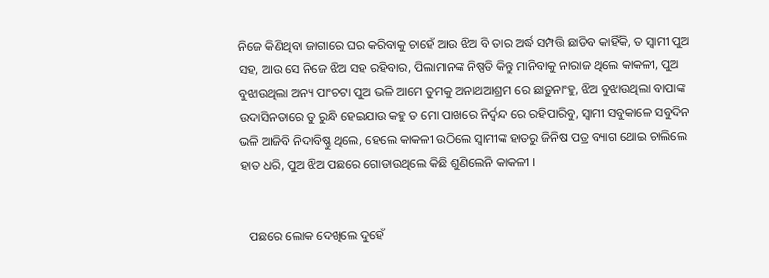ନିଜେ କିଣିଥିବା ଜାଗାରେ ଘର କରିବାକୁ ଚାହେଁ ଆଉ ଝିଅ ବି ତାର ଅର୍ଦ୍ଧ ସମ୍ପତ୍ତି ଛାଡିବ କାହିଁକି, ତ ସ୍ୱାମୀ ପୁଅ ସହ, ଆଉ ସେ ନିଜେ ଝିଅ ସହ ରହିବାର, ପିଲାମାନଙ୍କ ନିଷ୍ପତି କିନ୍ତୁ ମାନିବାକୁ ନାରାଜ ଥିଲେ କାକଳୀ, ପୁଅ ବୁଝାଉଥିଲା ଅନ୍ୟ ପାଂଚଟା ପୁଅ ଭଳି ଆମେ ତୁମକୁ ଅନାଥଆଶ୍ରମ ରେ ଛାଡ଼ୁନାଂହୁ, ଝିଅ ବୁଝାଉଥିଲା ବାପାଙ୍କ ଉଦାସିନତାରେ ତୁ ରୁନ୍ଧି ହେଇଯାଉ କହୁ ତ ମୋ ପାଖରେ ନିର୍ଦ୍ୱନ୍ଦ ରେ ରହିପାରିବୁ, ସ୍ୱାମୀ ସବୁକାଳେ ସବୁଦିନ ଭଳି ଆଜିବି ନିଦାବିଷ୍ଣୁ ଥିଲେ, ହେଲେ କାକଳୀ ଉଠିଲେ ସ୍ବାମୀଙ୍କ ହାତରୁ ଜିନିଷ ପତ୍ର ବ୍ୟାଗ ଥୋଇ ଚାଲିଲେ ହାତ ଧରି, ପୁଅ ଝିଅ ପଛରେ ଗୋଡାଉଥିଲେ କିଛି ଶୁଣିଲେନି କାକଳୀ ।


   ପଛରେ ଲୋକ ଦେଖିଲେ ଦୁହେଁ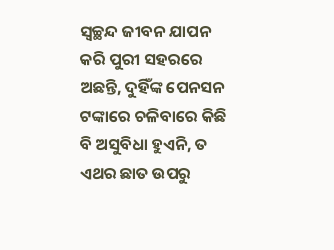ସ୍ୱଚ୍ଛନ୍ଦ ଜୀବନ ଯାପନ କରି ପୁରୀ ସହରରେ ଅଛନ୍ତି, ଦୁହିଁଙ୍କ ପେନସନ ଟଙ୍କାରେ ଚଳିବାରେ କିଛି ବି ଅସୁବିଧା ହୁଏନି, ତ ଏଥର ଛାତ ଉପରୁ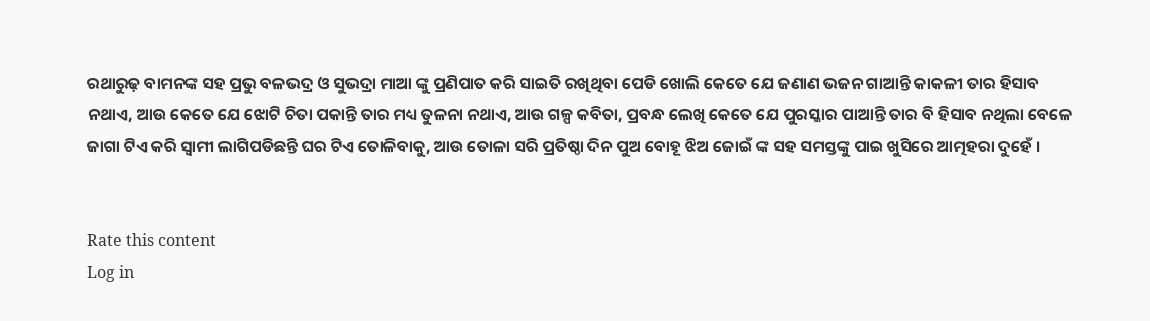ରଥାରୁଢ଼ ବାମନଙ୍କ ସହ ପ୍ରଭୁ ବଳଭଦ୍ର ଓ ସୁଭଦ୍ରା ମାଆ ଙ୍କୁ ପ୍ରଣିପାତ କରି ସାଇତି ରଖିଥିବା ପେଡି ଖୋଲି କେତେ ଯେ ଜଣାଣ ଭଜନ ଗାଆନ୍ତି କାକଳୀ ତାର ହିସାବ ନଥାଏ, ଆଉ କେତେ ଯେ ଝୋଟି ଚିତା ପକାନ୍ତି ତାର ମଧ୍ୟ ତୁଳନା ନଥାଏ, ଆଉ ଗଳ୍ପ କବିତା, ପ୍ରବନ୍ଧ ଲେଖି କେତେ ଯେ ପୁରସ୍କାର ପାଆନ୍ତି ତାର ବି ହିସାବ ନଥିଲା ବେଳେ ଜାଗା ଟିଏ କରି ସ୍ୱାମୀ ଲାଗିପଡିଛନ୍ତି ଘର ଟିଏ ତୋଳିବାକୁ, ଆଉ ତୋଳା ସରି ପ୍ରତିଷ୍ଠା ଦିନ ପୁଅ ବୋହୂ ଝିଅ ଜୋଇଁ ଙ୍କ ସହ ସମସ୍ତଙ୍କୁ ପାଇ ଖୁସିରେ ଆତ୍ମହରା ଦୁହେଁ ।


Rate this content
Log in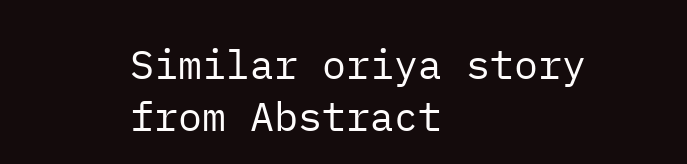Similar oriya story from Abstract